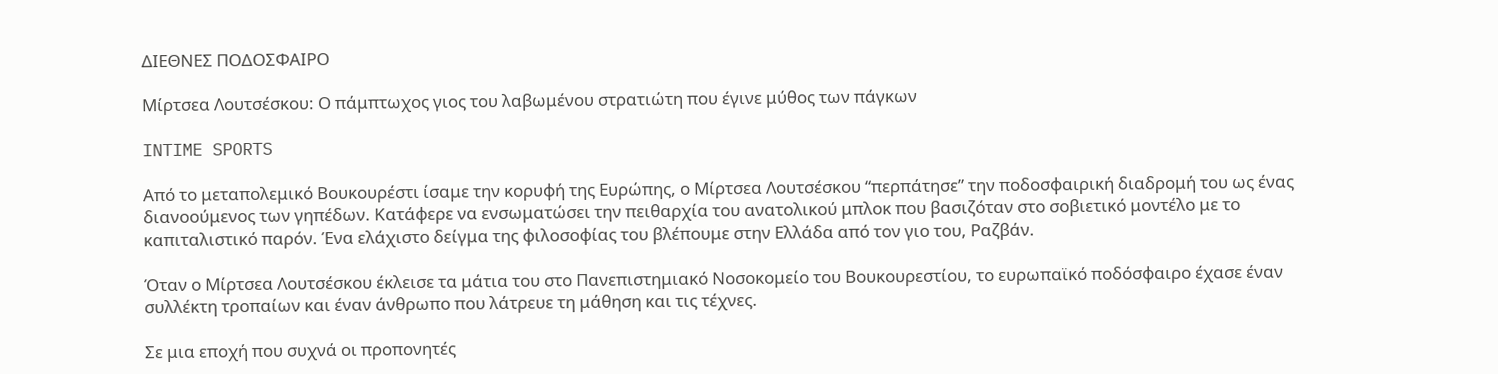ΔΙΕΘΝΕΣ ΠΟΔΟΣΦΑΙΡΟ

Μίρτσεα Λουτσέσκου: Ο πάμπτωχος γιος του λαβωμένου στρατιώτη που έγινε μύθος των πάγκων

INTIME SPORTS

Από το μεταπολεμικό Βουκουρέστι ίσαμε την κορυφή της Ευρώπης, ο Μίρτσεα Λουτσέσκου “περπάτησε” την ποδοσφαιρική διαδρομή του ως ένας διανοούμενος των γηπέδων. Κατάφερε να ενσωματώσει την πειθαρχία του ανατολικού μπλοκ που βασιζόταν στο σοβιετικό μοντέλο με το καπιταλιστικό παρόν. Ένα ελάχιστο δείγμα της φιλοσοφίας του βλέπουμε στην Ελλάδα από τον γιο του, Ραζβάν.

Όταν ο Μίρτσεα Λουτσέσκου έκλεισε τα μάτια του στο Πανεπιστημιακό Νοσοκομείο του Βουκουρεστίου, το ευρωπαϊκό ποδόσφαιρο έχασε έναν συλλέκτη τροπαίων και έναν άνθρωπο που λάτρευε τη μάθηση και τις τέχνες.

Σε μια εποχή που συχνά οι προπονητές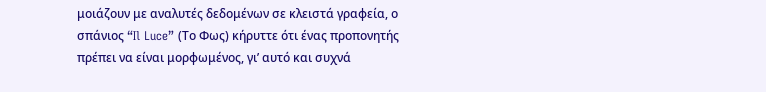μοιάζουν με αναλυτές δεδομένων σε κλειστά γραφεία, ο σπάνιος “Il Luce” (Το Φως) κήρυττε ότι ένας προπονητής πρέπει να είναι μορφωμένος, γι’ αυτό και συχνά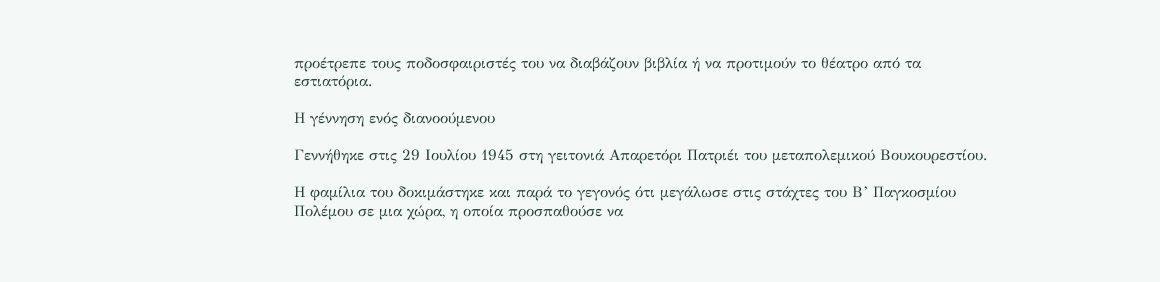προέτρεπε τους ποδοσφαιριστές του να διαβάζουν βιβλία ή να προτιμούν το θέατρο από τα εστιατόρια.

Η γέννηση ενός διανοούμενου

Γεννήθηκε στις 29 Ιουλίου 1945 στη γειτονιά Απαρετόρι Πατριέι του μεταπολεμικού Βουκουρεστίου.

Η φαμίλια του δοκιμάστηκε και παρά το γεγονός ότι μεγάλωσε στις στάχτες του Β’ Παγκοσμίου Πολέμου σε μια χώρα, η οποία προσπαθούσε να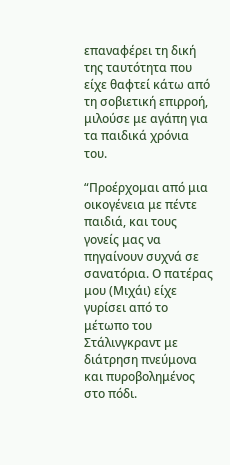επαναφέρει τη δική της ταυτότητα που είχε θαφτεί κάτω από τη σοβιετική επιρροή, μιλούσε με αγάπη για τα παιδικά χρόνια του.

“Προέρχομαι από μια οικογένεια με πέντε παιδιά, και τους γονείς μας να πηγαίνουν συχνά σε σανατόρια. Ο πατέρας μου (Μιχάι) είχε γυρίσει από το μέτωπο του Στάλινγκραντ με διάτρηση πνεύμονα και πυροβολημένος στο πόδι.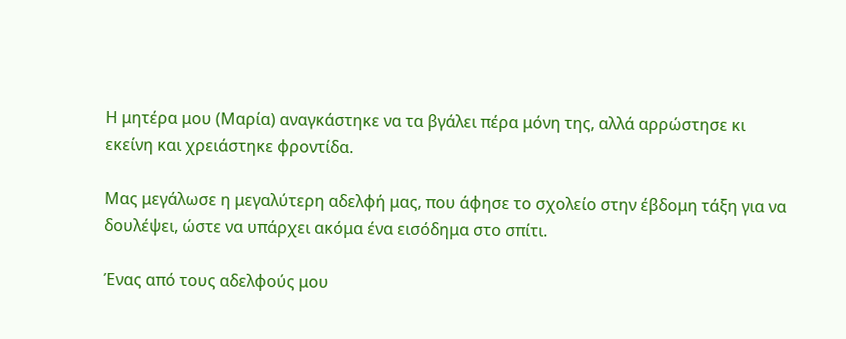Η μητέρα μου (Μαρία) αναγκάστηκε να τα βγάλει πέρα μόνη της, αλλά αρρώστησε κι εκείνη και χρειάστηκε φροντίδα.

Μας μεγάλωσε η μεγαλύτερη αδελφή μας, που άφησε το σχολείο στην έβδομη τάξη για να δουλέψει, ώστε να υπάρχει ακόμα ένα εισόδημα στο σπίτι.

Ένας από τους αδελφούς μου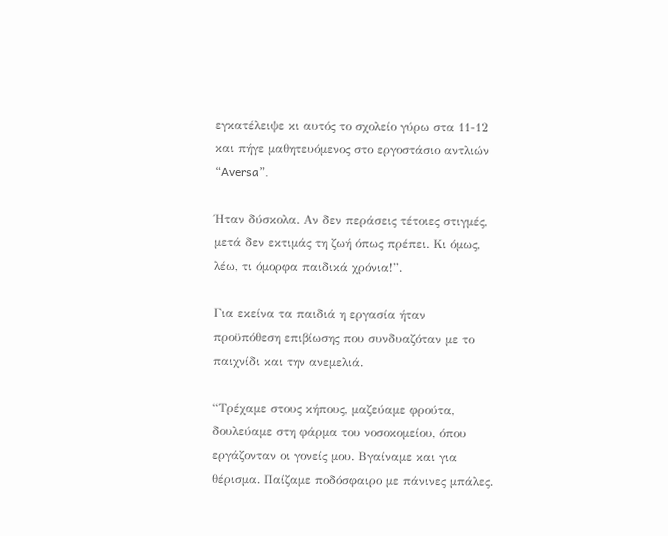εγκατέλειψε κι αυτός το σχολείο γύρω στα 11-12 και πήγε μαθητευόμενος στο εργοστάσιο αντλιών “Aversa”.

Ήταν δύσκολα. Αν δεν περάσεις τέτοιες στιγμές, μετά δεν εκτιμάς τη ζωή όπως πρέπει. Κι όμως, λέω, τι όμορφα παιδικά χρόνια!”.

Για εκείνα τα παιδιά η εργασία ήταν προϋπόθεση επιβίωσης που συνδυαζόταν με το παιχνίδι και την ανεμελιά.

“Τρέχαμε στους κήπους, μαζεύαμε φρούτα, δουλεύαμε στη φάρμα του νοσοκομείου, όπου εργάζονταν οι γονείς μου. Βγαίναμε και για θέρισμα. Παίζαμε ποδόσφαιρο με πάνινες μπάλες.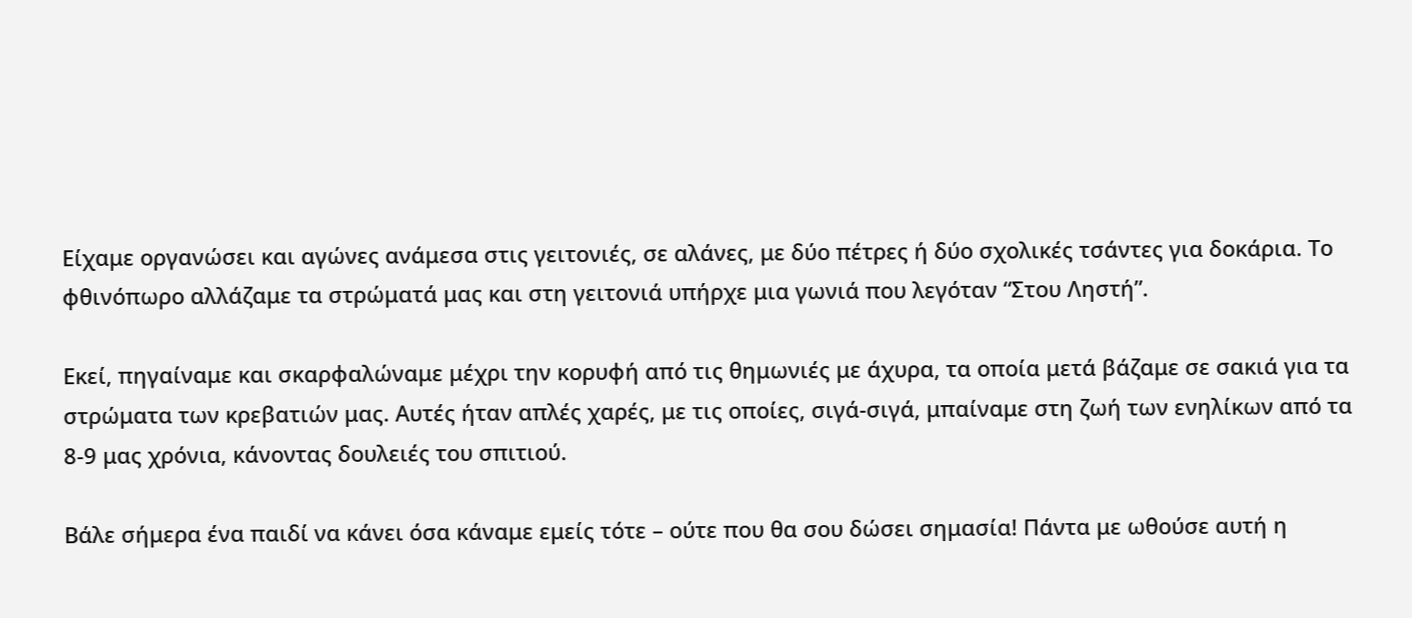Είχαμε οργανώσει και αγώνες ανάμεσα στις γειτονιές, σε αλάνες, με δύο πέτρες ή δύο σχολικές τσάντες για δοκάρια. Το φθινόπωρο αλλάζαμε τα στρώματά μας και στη γειτονιά υπήρχε μια γωνιά που λεγόταν “Στου Ληστή”.

Εκεί, πηγαίναμε και σκαρφαλώναμε μέχρι την κορυφή από τις θημωνιές με άχυρα, τα οποία μετά βάζαμε σε σακιά για τα στρώματα των κρεβατιών μας. Αυτές ήταν απλές χαρές, με τις οποίες, σιγά-σιγά, μπαίναμε στη ζωή των ενηλίκων από τα 8-9 μας χρόνια, κάνοντας δουλειές του σπιτιού.

Βάλε σήμερα ένα παιδί να κάνει όσα κάναμε εμείς τότε – ούτε που θα σου δώσει σημασία! Πάντα με ωθούσε αυτή η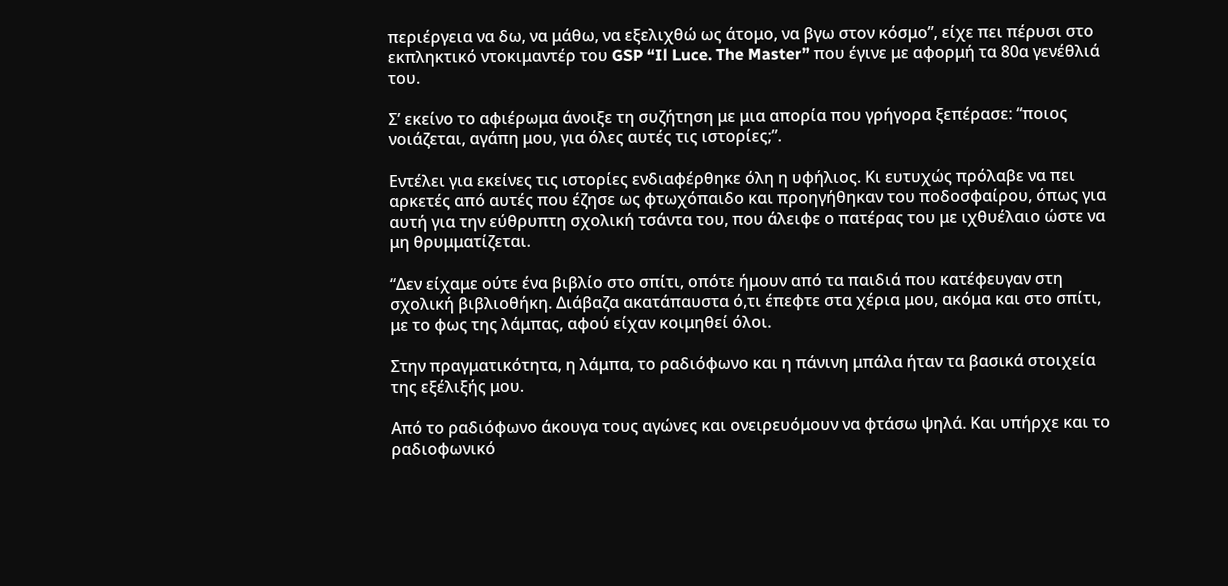περιέργεια να δω, να μάθω, να εξελιχθώ ως άτομο, να βγω στον κόσμο”, είχε πει πέρυσι στο εκπληκτικό ντοκιμαντέρ του GSP “Il Luce. The Master” που έγινε με αφορμή τα 80α γενέθλιά του.

Σ’ εκείνο το αφιέρωμα άνοιξε τη συζήτηση με μια απορία που γρήγορα ξεπέρασε: “ποιος νοιάζεται, αγάπη μου, για όλες αυτές τις ιστορίες;”.

Εντέλει για εκείνες τις ιστορίες ενδιαφέρθηκε όλη η υφήλιος. Κι ευτυχώς πρόλαβε να πει αρκετές από αυτές που έζησε ως φτωχόπαιδο και προηγήθηκαν του ποδοσφαίρου, όπως για αυτή για την εύθρυπτη σχολική τσάντα του, που άλειφε ο πατέρας του με ιχθυέλαιο ώστε να μη θρυμματίζεται.

“Δεν είχαμε ούτε ένα βιβλίο στο σπίτι, οπότε ήμουν από τα παιδιά που κατέφευγαν στη σχολική βιβλιοθήκη. Διάβαζα ακατάπαυστα ό,τι έπεφτε στα χέρια μου, ακόμα και στο σπίτι, με το φως της λάμπας, αφού είχαν κοιμηθεί όλοι.

Στην πραγματικότητα, η λάμπα, το ραδιόφωνο και η πάνινη μπάλα ήταν τα βασικά στοιχεία της εξέλιξής μου.

Από το ραδιόφωνο άκουγα τους αγώνες και ονειρευόμουν να φτάσω ψηλά. Και υπήρχε και το ραδιοφωνικό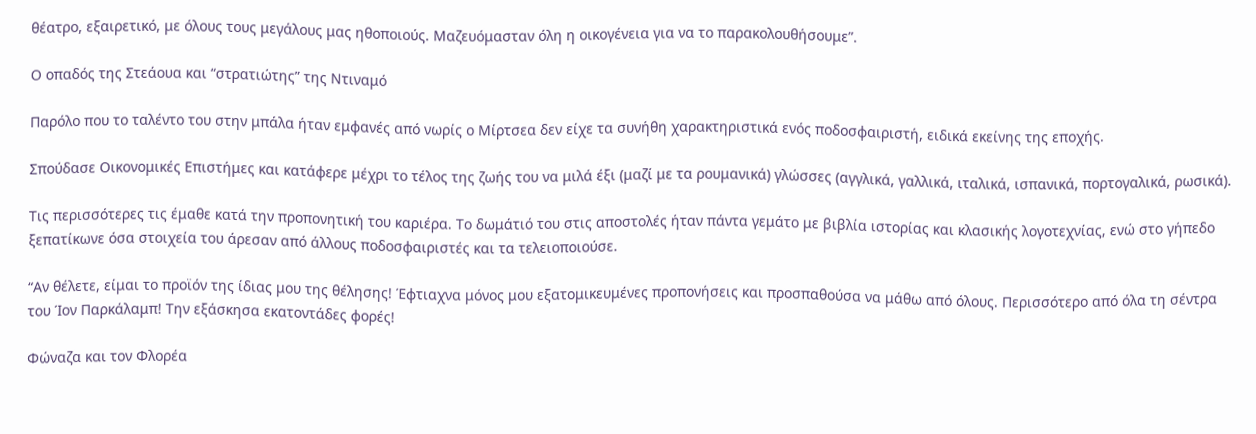θέατρο, εξαιρετικό, με όλους τους μεγάλους μας ηθοποιούς. Μαζευόμασταν όλη η οικογένεια για να το παρακολουθήσουμε”.

Ο οπαδός της Στεάουα και “στρατιώτης” της Ντιναμό

Παρόλο που το ταλέντο του στην μπάλα ήταν εμφανές από νωρίς ο Μίρτσεα δεν είχε τα συνήθη χαρακτηριστικά ενός ποδοσφαιριστή, ειδικά εκείνης της εποχής.

Σπούδασε Οικονομικές Επιστήμες και κατάφερε μέχρι το τέλος της ζωής του να μιλά έξι (μαζί με τα ρουμανικά) γλώσσες (αγγλικά, γαλλικά, ιταλικά, ισπανικά, πορτογαλικά, ρωσικά).

Τις περισσότερες τις έμαθε κατά την προπονητική του καριέρα. Το δωμάτιό του στις αποστολές ήταν πάντα γεμάτο με βιβλία ιστορίας και κλασικής λογοτεχνίας, ενώ στο γήπεδο ξεπατίκωνε όσα στοιχεία του άρεσαν από άλλους ποδοσφαιριστές και τα τελειοποιούσε.

“Αν θέλετε, είμαι το προϊόν της ίδιας μου της θέλησης! Έφτιαχνα μόνος μου εξατομικευμένες προπονήσεις και προσπαθούσα να μάθω από όλους. Περισσότερο από όλα τη σέντρα του Ίον Παρκάλαμπ! Την εξάσκησα εκατοντάδες φορές!

Φώναζα και τον Φλορέα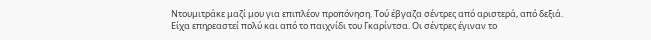Ντουμιτράκε μαζί μου για επιπλέον προπόνηση. Τού έβγαζα σέντρες από αριστερά, από δεξιά. Είχα επηρεαστεί πολύ και από το παιχνίδι του Γκαρίντσα. Οι σέντρες έγιναν το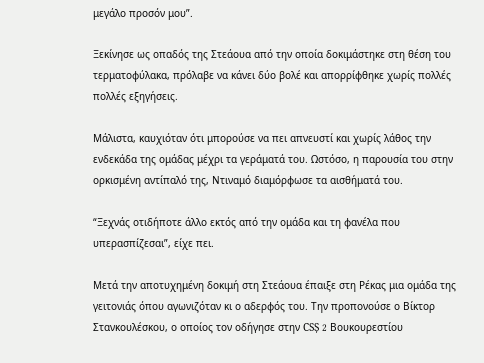μεγάλο προσόν μου”.

Ξεκίνησε ως οπαδός της Στεάουα από την οποία δοκιμάστηκε στη θέση του τερματοφύλακα, πρόλαβε να κάνει δύο βολέ και απορρίφθηκε χωρίς πολλές πολλές εξηγήσεις.

Μάλιστα, καυχιόταν ότι μπορούσε να πει απνευστί και χωρίς λάθος την ενδεκάδα της ομάδας μέχρι τα γεράματά του. Ωστόσο, η παρουσία του στην ορκισμένη αντίπαλό της, Ντιναμό διαμόρφωσε τα αισθήματά του.

“Ξεχνάς οτιδήποτε άλλο εκτός από την ομάδα και τη φανέλα που υπερασπίζεσαι”, είχε πει.

Μετά την αποτυχημένη δοκιμή στη Στεάουα έπαιξε στη Ρέκας μια ομάδα της γειτονιάς όπου αγωνιζόταν κι ο αδερφός του. Την προπονούσε ο Βίκτορ Στανκουλέσκου, ο οποίος τον οδήγησε στην CSȘ 2 Βουκουρεστίου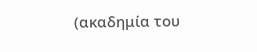(ακαδημία του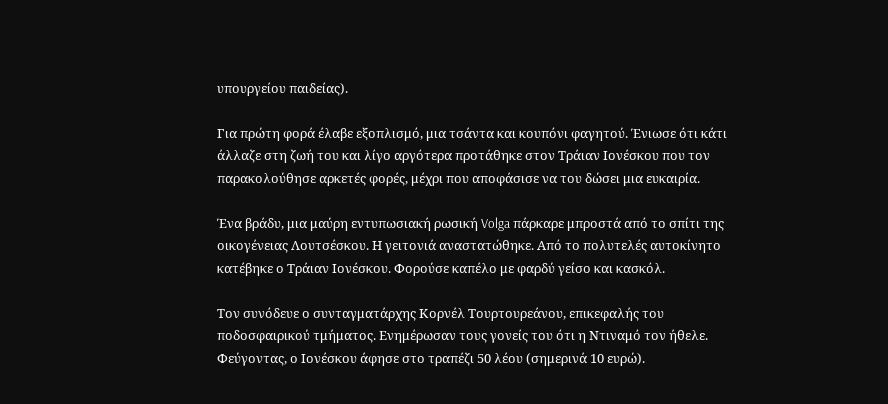υπουργείου παιδείας).

Για πρώτη φορά έλαβε εξοπλισμό, μια τσάντα και κουπόνι φαγητού. Ένιωσε ότι κάτι άλλαζε στη ζωή του και λίγο αργότερα προτάθηκε στον Τράιαν Ιονέσκου που τον παρακολούθησε αρκετές φορές, μέχρι που αποφάσισε να του δώσει μια ευκαιρία.

Ένα βράδυ, μια μαύρη εντυπωσιακή ρωσική Volga πάρκαρε μπροστά από το σπίτι της οικογένειας Λουτσέσκου. Η γειτονιά αναστατώθηκε. Από το πολυτελές αυτοκίνητο κατέβηκε ο Τράιαν Ιονέσκου. Φορούσε καπέλο με φαρδύ γείσο και κασκόλ.

Τον συνόδευε ο συνταγματάρχης Κορνέλ Τουρτουρεάνου, επικεφαλής του ποδοσφαιρικού τμήματος. Ενημέρωσαν τους γονείς του ότι η Ντιναμό τον ήθελε. Φεύγοντας, ο Ιονέσκου άφησε στο τραπέζι 50 λέου (σημερινά 10 ευρώ).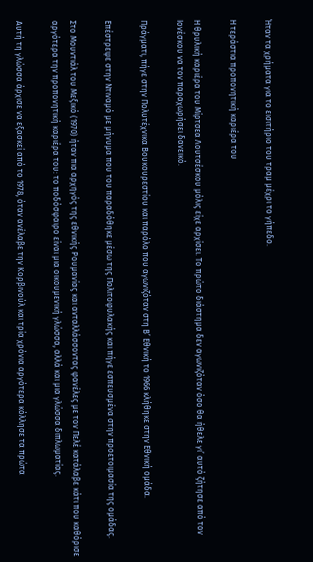Ήταν τα χρήματα για το εισιτήριο του τραμ μέχρι το γήπεδο.

Η τεράστια προπονητική καριέρα του

Η θρυλική καριέρα του Μίρτσεα Λουτσέσκου μόλις είχε αρχίσει. Το πρώτο διάστημα δεν αγωνιζόταν όσο θα ήθελε γι’ αυτό ζήτησε από τον Ιονέσκου να τον παραχωρήσει δανεικό.

Πράγματι, πήγε στην Πολυτέχνικα Βουκουρεστίου και παρόλο που αγωνιζόταν στη Β’ Εθνική το 1966 κλήθηκε στην Εθνική ομάδα.

Επέστρεψε στην Ντιναμό με μήνυμα που του παραδόθηκε μέσω της Πολιτοφυλακής και πήγε εσπευσμένα στην προετοιμασία της ομάδας.

Στο Μουντιάλ του Μεξικό (1970) ήταν πια αρχηγός της εθνικής Ρουμανίας και ανταλλάσσοντας φανέλες με τον Πελέ κατάλαβε κάτι που καθόρισε αργότερα την προπονητική καριέρα του: το ποδόσφαιρο είναι μια οικουμενική γλώσσα, αλλά και μια γλώσσα διπλωματίας.

Αυτή τη γλώσσα άρχισε να εξασκεί από το 1978, όταν ανέλαβε την Κορβινούλ και τρία χρόνια αργότερα κόλλησε τα πρώτα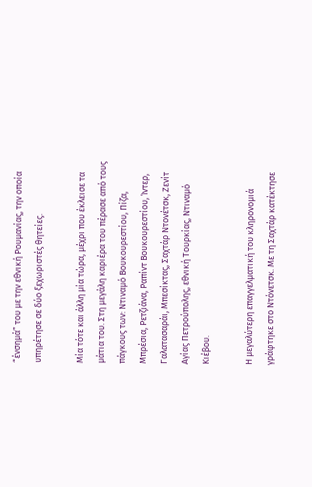“ένσημά” του με την εθνική Ρουμανίας, την οποία υπηρέτησε σε δύο ξεχωριστές θητείες.

Μία τότε και άλλη μία τώρα, μέχρι που έκλεισε τα μάτια του. Στη μεγάλη καριέρα του πέρασε από τους πάγκους των: Ντιναμό Βουκουρεστίου, Πίζα, Μπρέσια, Ρετζιάνα, Ραπίντ Βουκουρεστίου, Ίντερ, Γαλατασαράι, Μπεσίκτας, Σαχτάρ Ντονέτσκ, Ζενίτ Αγίας Πετρούπολης, εθνική Τουρκίας, Ντιναμό Κιέβου.

Η μεγαλύτερη επαγγελματική του κληρονομιά γράφτηκε στο Ντόνετσκ. Με τη Σαχτάρ κατέκτησε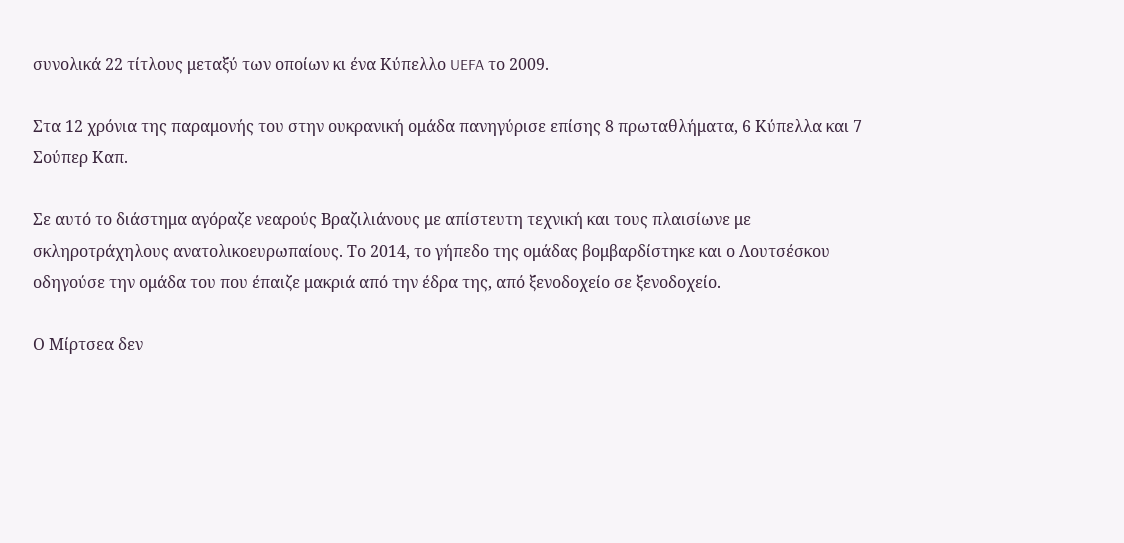συνολικά 22 τίτλους μεταξύ των οποίων κι ένα Κύπελλο UEFA το 2009.

Στα 12 χρόνια της παραμονής του στην ουκρανική ομάδα πανηγύρισε επίσης 8 πρωταθλήματα, 6 Κύπελλα και 7 Σούπερ Καπ.

Σε αυτό το διάστημα αγόραζε νεαρούς Βραζιλιάνους με απίστευτη τεχνική και τους πλαισίωνε με σκληροτράχηλους ανατολικοευρωπαίους. Το 2014, το γήπεδο της ομάδας βομβαρδίστηκε και ο Λουτσέσκου οδηγούσε την ομάδα του που έπαιζε μακριά από την έδρα της, από ξενοδοχείο σε ξενοδοχείο.

Ο Μίρτσεα δεν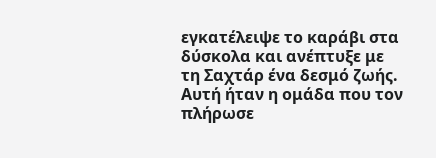εγκατέλειψε το καράβι στα δύσκολα και ανέπτυξε με τη Σαχτάρ ένα δεσμό ζωής. Αυτή ήταν η ομάδα που τον πλήρωσε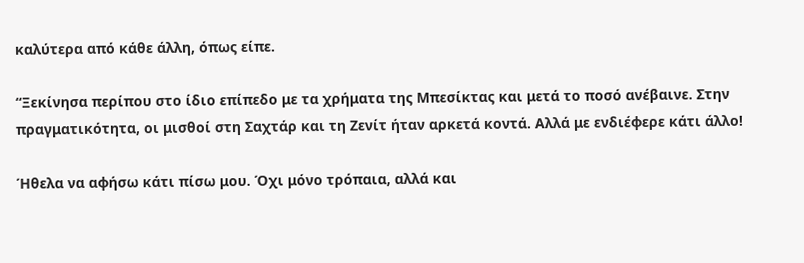καλύτερα από κάθε άλλη, όπως είπε.

“Ξεκίνησα περίπου στο ίδιο επίπεδο με τα χρήματα της Μπεσίκτας και μετά το ποσό ανέβαινε. Στην πραγματικότητα, οι μισθοί στη Σαχτάρ και τη Ζενίτ ήταν αρκετά κοντά. Αλλά με ενδιέφερε κάτι άλλο!

Ήθελα να αφήσω κάτι πίσω μου. Όχι μόνο τρόπαια, αλλά και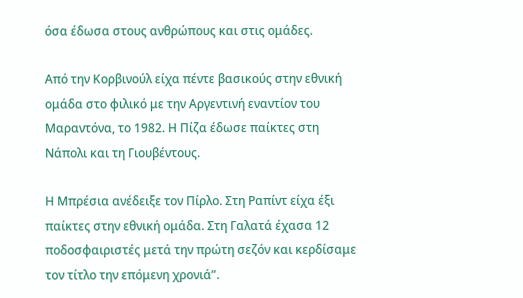όσα έδωσα στους ανθρώπους και στις ομάδες.

Από την Κορβινούλ είχα πέντε βασικούς στην εθνική ομάδα στο φιλικό με την Αργεντινή εναντίον του Μαραντόνα, το 1982. Η Πίζα έδωσε παίκτες στη Νάπολι και τη Γιουβέντους.

Η Μπρέσια ανέδειξε τον Πίρλο. Στη Ραπίντ είχα έξι παίκτες στην εθνική ομάδα. Στη Γαλατά έχασα 12 ποδοσφαιριστές μετά την πρώτη σεζόν και κερδίσαμε τον τίτλο την επόμενη χρονιά”.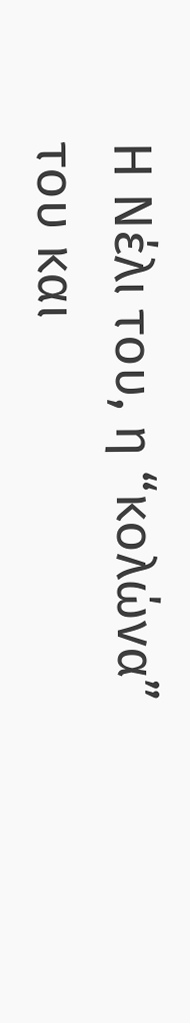Η Νέλι του, η “κολώνα” του και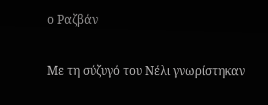ο Ραζβάν

Με τη σύζυγό του Νέλι γνωρίστηκαν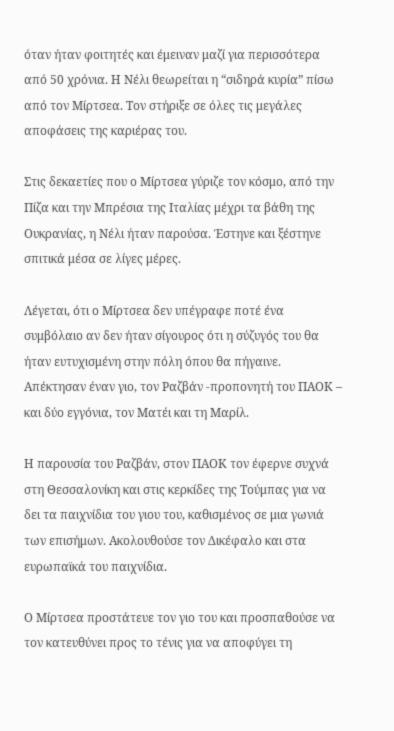όταν ήταν φοιτητές και έμειναν μαζί για περισσότερα από 50 χρόνια. Η Νέλι θεωρείται η “σιδηρά κυρία” πίσω από τον Μίρτσεα. Τον στήριξε σε όλες τις μεγάλες αποφάσεις της καριέρας του.

Στις δεκαετίες που ο Μίρτσεα γύριζε τον κόσμο, από την Πίζα και την Μπρέσια της Ιταλίας μέχρι τα βάθη της Ουκρανίας, η Νέλι ήταν παρούσα. Έστηνε και ξέστηνε σπιτικά μέσα σε λίγες μέρες.

Λέγεται, ότι ο Μίρτσεα δεν υπέγραφε ποτέ ένα συμβόλαιο αν δεν ήταν σίγουρος ότι η σύζυγός του θα ήταν ευτυχισμένη στην πόλη όπου θα πήγαινε. Απέκτησαν έναν γιο, τον Ραζβάν -προπονητή του ΠΑΟΚ – και δύο εγγόνια, τον Ματέι και τη Μαρίλ.

Η παρουσία του Ραζβάν, στον ΠΑΟΚ τον έφερνε συχνά στη Θεσσαλονίκη και στις κερκίδες της Τούμπας για να δει τα παιχνίδια του γιου του, καθισμένος σε μια γωνιά των επισήμων. Ακολουθούσε τον Δικέφαλο και στα ευρωπαϊκά του παιχνίδια.

Ο Μίρτσεα προστάτευε τον γιο του και προσπαθούσε να τον κατευθύνει προς το τένις για να αποφύγει τη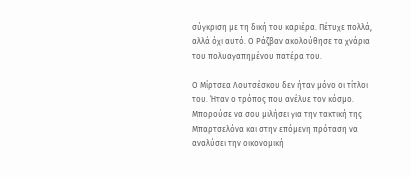σύγκριση με τη δική του καριέρα. Πέτυχε πολλά, αλλά όχι αυτό. Ο Ράζβαν ακολούθησε τα χνάρια του πολυαγαπημένου πατέρα του.

Ο Μίρτσεα Λουτσέσκου δεν ήταν μόνο οι τίτλοι του. Ήταν ο τρόπος που ανέλυε τον κόσμο. Μπορούσε να σου μιλήσει για την τακτική της Μπαρτσελόνα και στην επόμενη πρόταση να αναλύσει την οικονομική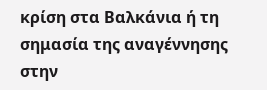κρίση στα Βαλκάνια ή τη σημασία της αναγέννησης στην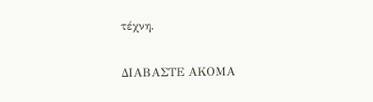τέχνη.

ΔΙΑΒΑΣΤΕ ΑΚΟΜΑ